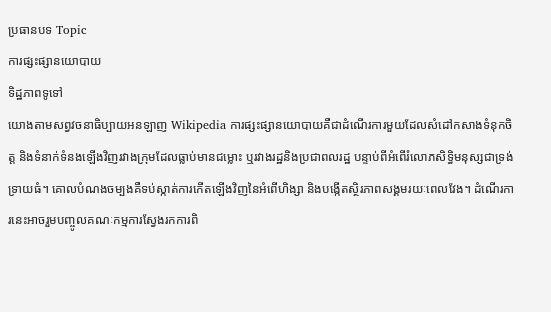ប្រធានបទ Topic
ការផ្សះផ្សានយោបាយ
ទិដ្ឋភាពទូទៅ
យោងតាមសព្វវចនាធិប្បាយអនឡាញ Wikipedia ការផ្សះផ្សានយោបាយគឺជាដំណើរការមួយដែលសំដៅកសាងទំនុកចិត្ត និងទំនាក់ទំនងឡើងវិញរវាងក្រុមដែលធ្លាប់មានជម្លោះ ឬរវាងរដ្ឋនិងប្រជាពលរដ្ឋ បន្ទាប់ពីអំពើរំលោភសិទ្ធិមនុស្សជាទ្រង់ទ្រាយធំ។ គោលបំណងចម្បងគឺទប់ស្កាត់ការកើតឡើងវិញនៃអំពើហិង្សា និងបង្កើតស្ថិរភាពសង្គមរយៈពេលវែង។ ដំណើរការនេះអាចរួមបញ្ចូលគណៈកម្មការស្វែងរកការពិ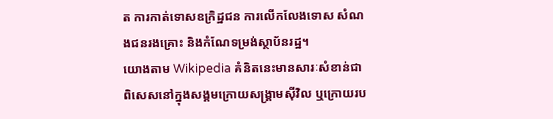ត ការកាត់ទោសឧក្រិដ្ឋជន ការលើកលែងទោស សំណងជនរងគ្រោះ និងកំណែទម្រង់ស្ថាប័នរដ្ឋ។
យោងតាម Wikipedia គំនិតនេះមានសារៈសំខាន់ជាពិសេសនៅក្នុងសង្គមក្រោយសង្គ្រាមស៊ីវិល ឬក្រោយរប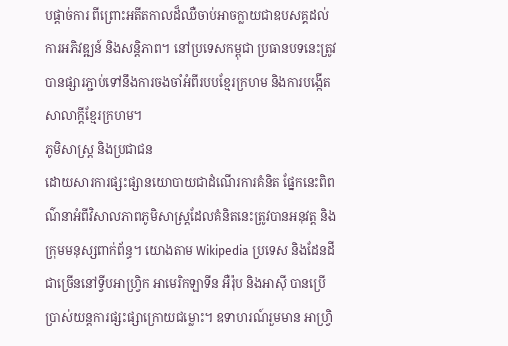បផ្តាច់ការ ពីព្រោះអតីតកាលដ៏ឈឺចាប់អាចក្លាយជាឧបសគ្គដល់ការអភិវឌ្ឍន៍ និងសន្តិភាព។ នៅប្រទេសកម្ពុជា ប្រធានបទនេះត្រូវបានផ្សារភ្ជាប់ទៅនឹងការចងចាំអំពីរបបខ្មែរក្រហម និងការបង្កើតសាលាក្តីខ្មែរក្រហម។
ភូមិសាស្ត្រ និងប្រជាជន
ដោយសារការផ្សះផ្សានយោបាយជាដំណើរការគំនិត ផ្នែកនេះពិពណ៌នាអំពីវិសាលភាពភូមិសាស្ត្រដែលគំនិតនេះត្រូវបានអនុវត្ត និងក្រុមមនុស្សពាក់ព័ន្ធ។ យោងតាម Wikipedia ប្រទេស និងដែនដីជាច្រើននៅទ្វីបអាហ្រ្វិក អាមេរិកឡាទីន អឺរ៉ុប និងអាស៊ី បានប្រើប្រាស់យន្តការផ្សះផ្សាក្រោយជម្លោះ។ ឧទាហរណ៍រួមមាន អាហ្រ្វិ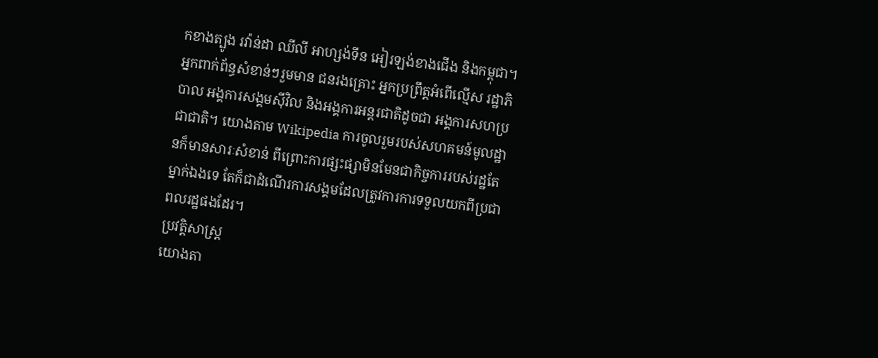កខាងត្បូង រវ៉ាន់ដា ឈីលី អាហ្សង់ទីន អៀរឡង់ខាងជើង និងកម្ពុជា។
អ្នកពាក់ព័ន្ធសំខាន់ៗរួមមាន ជនរងគ្រោះ អ្នកប្រព្រឹត្តអំពើល្មើស រដ្ឋាភិបាល អង្គការសង្គមស៊ីវិល និងអង្គការអន្តរជាតិដូចជា អង្គការសហប្រជាជាតិ។ យោងតាម Wikipedia ការចូលរួមរបស់សហគមន៍មូលដ្ឋានក៏មានសារៈសំខាន់ ពីព្រោះការផ្សះផ្សាមិនមែនជាកិច្ចការរបស់រដ្ឋតែម្នាក់ឯងទេ តែក៏ជាដំណើរការសង្គមដែលត្រូវការការទទួលយកពីប្រជាពលរដ្ឋផងដែរ។
ប្រវត្តិសាស្ត្រ
យោងតា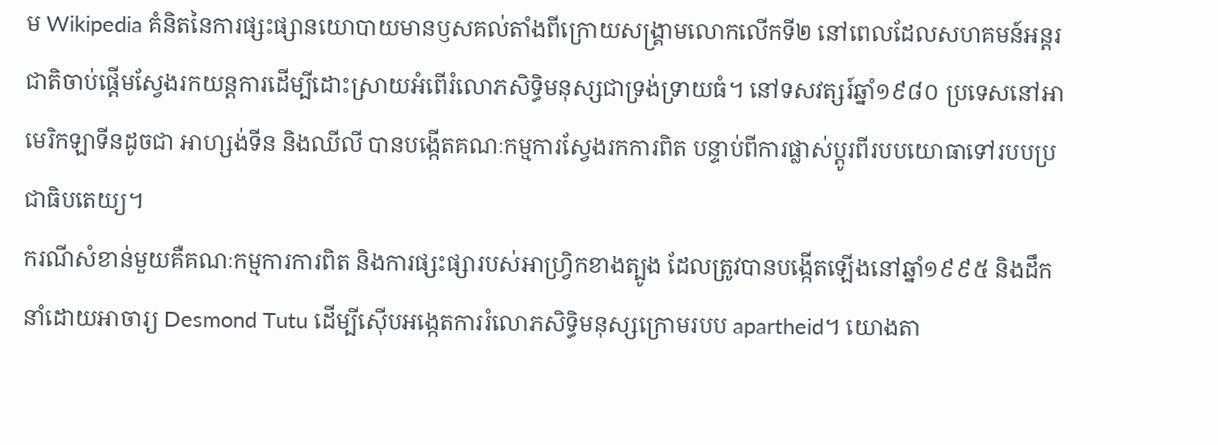ម Wikipedia គំនិតនៃការផ្សះផ្សានយោបាយមានឫសគល់តាំងពីក្រោយសង្គ្រាមលោកលើកទី២ នៅពេលដែលសហគមន៍អន្តរជាតិចាប់ផ្តើមស្វែងរកយន្តការដើម្បីដោះស្រាយអំពើរំលោភសិទ្ធិមនុស្សជាទ្រង់ទ្រាយធំ។ នៅទសវត្សរ៍ឆ្នាំ១៩៨០ ប្រទេសនៅអាមេរិកឡាទីនដូចជា អាហ្សង់ទីន និងឈីលី បានបង្កើតគណៈកម្មការស្វែងរកការពិត បន្ទាប់ពីការផ្លាស់ប្តូរពីរបបយោធាទៅរបបប្រជាធិបតេយ្យ។
ករណីសំខាន់មួយគឺគណៈកម្មការការពិត និងការផ្សះផ្សារបស់អាហ្រ្វិកខាងត្បូង ដែលត្រូវបានបង្កើតឡើងនៅឆ្នាំ១៩៩៥ និងដឹកនាំដោយអាចារ្យ Desmond Tutu ដើម្បីស៊ើបអង្កេតការរំលោភសិទ្ធិមនុស្សក្រោមរបប apartheid។ យោងតា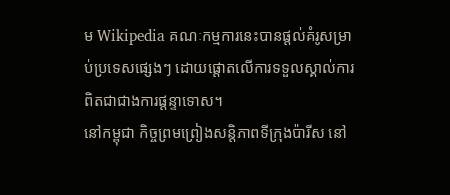ម Wikipedia គណៈកម្មការនេះបានផ្តល់គំរូសម្រាប់ប្រទេសផ្សេងៗ ដោយផ្តោតលើការទទួលស្គាល់ការពិតជាជាងការផ្តន្ទាទោស។
នៅកម្ពុជា កិច្ចព្រមព្រៀងសន្តិភាពទីក្រុងប៉ារីស នៅ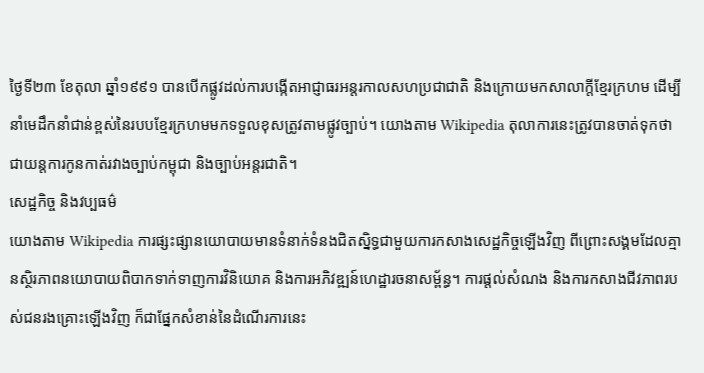ថ្ងៃទី២៣ ខែតុលា ឆ្នាំ១៩៩១ បានបើកផ្លូវដល់ការបង្កើតអាជ្ញាធរអន្តរកាលសហប្រជាជាតិ និងក្រោយមកសាលាក្តីខ្មែរក្រហម ដើម្បីនាំមេដឹកនាំជាន់ខ្ពស់នៃរបបខ្មែរក្រហមមកទទួលខុសត្រូវតាមផ្លូវច្បាប់។ យោងតាម Wikipedia តុលាការនេះត្រូវបានចាត់ទុកថាជាយន្តការកូនកាត់រវាងច្បាប់កម្ពុជា និងច្បាប់អន្តរជាតិ។
សេដ្ឋកិច្ច និងវប្បធម៌
យោងតាម Wikipedia ការផ្សះផ្សានយោបាយមានទំនាក់ទំនងជិតស្និទ្ធជាមួយការកសាងសេដ្ឋកិច្ចឡើងវិញ ពីព្រោះសង្គមដែលគ្មានស្ថិរភាពនយោបាយពិបាកទាក់ទាញការវិនិយោគ និងការអភិវឌ្ឍន៍ហេដ្ឋារចនាសម្ព័ន្ធ។ ការផ្តល់សំណង និងការកសាងជីវភាពរបស់ជនរងគ្រោះឡើងវិញ ក៏ជាផ្នែកសំខាន់នៃដំណើរការនេះ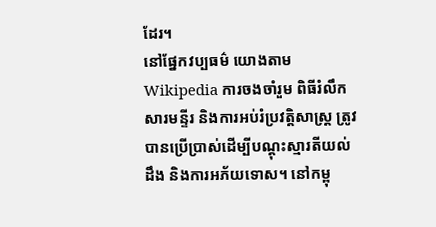ដែរ។
នៅផ្នែកវប្បធម៌ យោងតាម Wikipedia ការចងចាំរួម ពិធីរំលឹក សារមន្ទីរ និងការអប់រំប្រវត្តិសាស្ត្រ ត្រូវបានប្រើប្រាស់ដើម្បីបណ្តុះស្មារតីយល់ដឹង និងការអភ័យទោស។ នៅកម្ពុ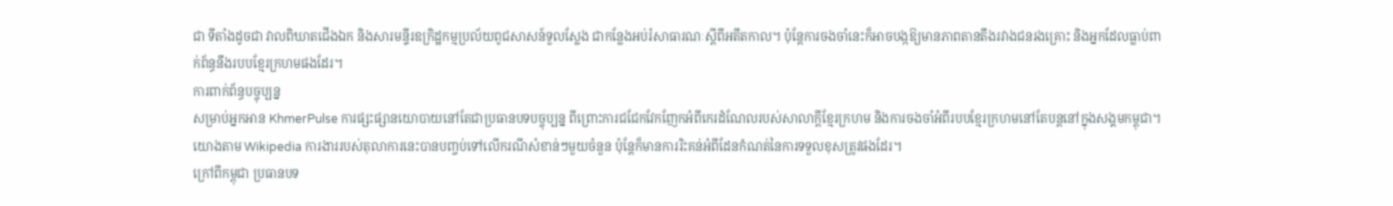ជា ទីតាំងដូចជា វាលពិឃាតជើងឯក និងសារមន្ទីរឧក្រិដ្ឋកម្មប្រល័យពូជសាសន៍ទួលស្លែង ជាកន្លែងអប់រំសាធារណៈស្តីពីអតីតកាល។ ប៉ុន្តែការចងចាំនេះក៏អាចបង្កឱ្យមានភាពតានតឹងរវាងជនរងគ្រោះ និងអ្នកដែលធ្លាប់ពាក់ព័ន្ធនឹងរបបខ្មែរក្រហមផងដែរ។
ការពាក់ព័ន្ធបច្ចុប្បន្ន
សម្រាប់អ្នកអាន KhmerPulse ការផ្សះផ្សានយោបាយនៅតែជាប្រធានបទបច្ចុប្បន្ន ពីព្រោះការជជែកវែកញែកអំពីកេរដំណែលរបស់សាលាក្តីខ្មែរក្រហម និងការចងចាំអំពីរបបខ្មែរក្រហមនៅតែបន្តនៅក្នុងសង្គមកម្ពុជា។ យោងតាម Wikipedia ការងាររបស់តុលាការនេះបានបញ្ចប់ទៅលើករណីសំខាន់ៗមួយចំនួន ប៉ុន្តែក៏មានការរិះគន់អំពីដែនកំណត់នៃការទទួលខុសត្រូវផងដែរ។
ក្រៅពីកម្ពុជា ប្រធានបទ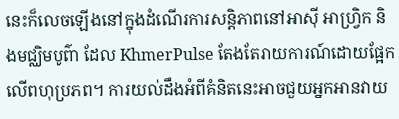នេះក៏លេចឡើងនៅក្នុងដំណើរការសន្តិភាពនៅអាស៊ី អាហ្រ្វិក និងមជ្ឈិមបូព៌ា ដែល KhmerPulse តែងតែរាយការណ៍ដោយផ្អែកលើពហុប្រភព។ ការយល់ដឹងអំពីគំនិតនេះអាចជួយអ្នកអានវាយ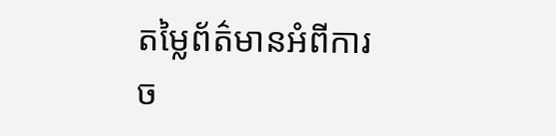តម្លៃព័ត៌មានអំពីការច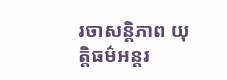រចាសន្តិភាព យុត្តិធម៌អន្តរ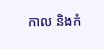កាល និងកំ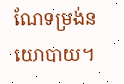ណែទម្រង់នយោបាយ។